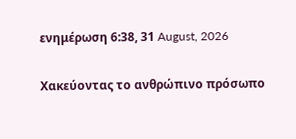ενημέρωση 6:38, 31 August, 2026

Χακεύοντας το ανθρώπινο πρόσωπο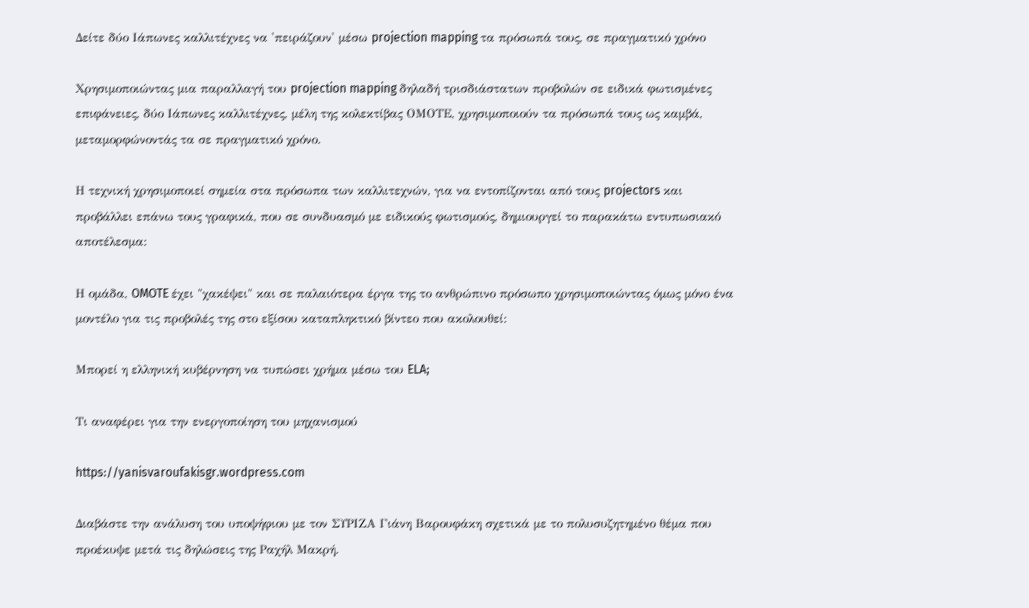Δείτε δύο Ιάπωνες καλλιτέχνες να 'πειράζουν' μέσω projection mapping τα πρόσωπά τους, σε πραγματικό χρόνο

Χρησιμοποιώντας μια παραλλαγή του projection mapping δηλαδή τρισδιάστατων προβολών σε ειδικά φωτισμένες επιφάνειες, δύο Ιάπωνες καλλιτέχνες, μέλη της κολεκτίβας ΟΜΟΤΕ, χρησιμοποιούν τα πρόσωπά τους ως καμβά, μεταμορφώνοντάς τα σε πραγματικό χρόνο.

Η τεχνική χρησιμοποιεί σημεία στα πρόσωπα των καλλιτεχνών, για να εντοπίζονται από τους projectors και προβάλλει επάνω τους γραφικά, που σε συνδυασμό με ειδικούς φωτισμούς, δημιουργεί το παρακάτω εντυπωσιακό αποτέλεσμα:

Η ομάδα, OMOTE έχει "χακέψει" και σε παλαιότερα έργα της το ανθρώπινο πρόσωπο χρησιμοποιώντας όμως μόνο ένα μοντέλο για τις προβολές της στο εξίσου καταπληκτικό βίντεο που ακολουθεί:

Μπορεί η ελληνική κυβέρνηση να τυπώσει χρήμα μέσω του ELA;

Τι αναφέρει για την ενεργοποίηση του μηχανισμού

https://yanisvaroufakisgr.wordpress.com

Διαβάστε την ανάλυση του υποψήφιου με τον ΣΥΡΙΖΑ Γιάνη Βαρουφάκη σχετικά με το πολυσυζητημένο θέμα που προέκυψε μετά τις δηλώσεις της Ραχήλ Μακρή.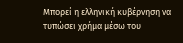Μπορεί η ελληνική κυβέρνηση να τυπώσει χρήμα μέσω του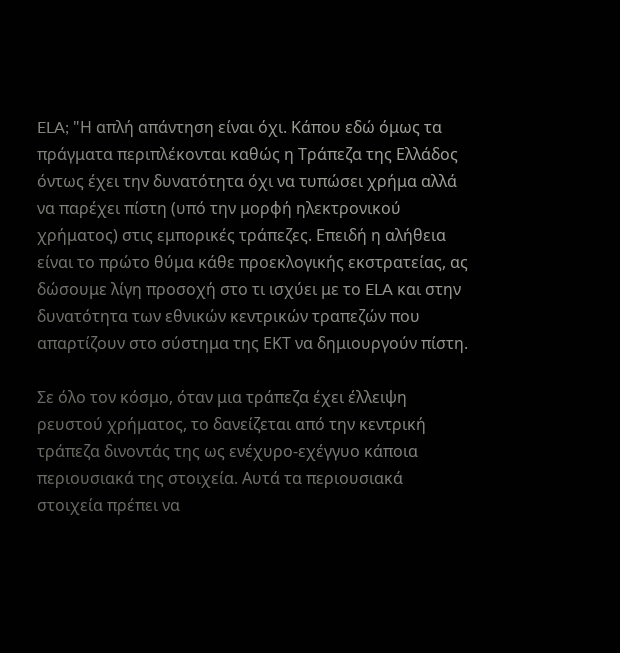ELA; "Η απλή απάντηση είναι όχι. Κάπου εδώ όμως τα πράγματα περιπλέκονται καθώς η Τράπεζα της Ελλάδος όντως έχει την δυνατότητα όχι να τυπώσει χρήμα αλλά να παρέχει πίστη (υπό την μορφή ηλεκτρονικού χρήματος) στις εμπορικές τράπεζες. Επειδή η αλήθεια είναι το πρώτο θύμα κάθε προεκλογικής εκστρατείας, ας δώσουμε λίγη προσοχή στο τι ισχύει με το ELA και στην δυνατότητα των εθνικών κεντρικών τραπεζών που απαρτίζουν στο σύστημα της ΕΚΤ να δημιουργούν πίστη.

Σε όλο τον κόσμο, όταν μια τράπεζα έχει έλλειψη ρευστού χρήματος, το δανείζεται από την κεντρική τράπεζα δινοντάς της ως ενέχυρο-εχέγγυο κάποια περιουσιακά της στοιχεία. Αυτά τα περιουσιακά στοιχεία πρέπει να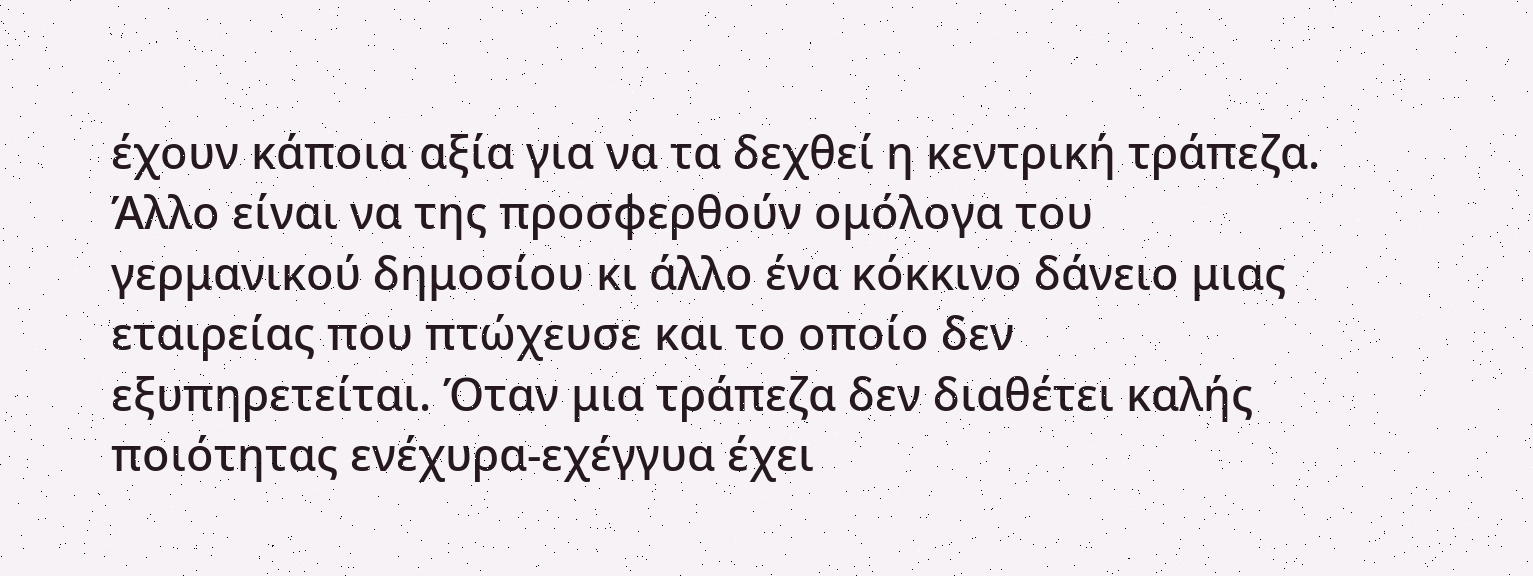έχουν κάποια αξία για να τα δεχθεί η κεντρική τράπεζα. Άλλο είναι να της προσφερθούν ομόλογα του γερμανικού δημοσίου κι άλλο ένα κόκκινο δάνειο μιας εταιρείας που πτώχευσε και το οποίο δεν εξυπηρετείται. Όταν μια τράπεζα δεν διαθέτει καλής ποιότητας ενέχυρα-εχέγγυα έχει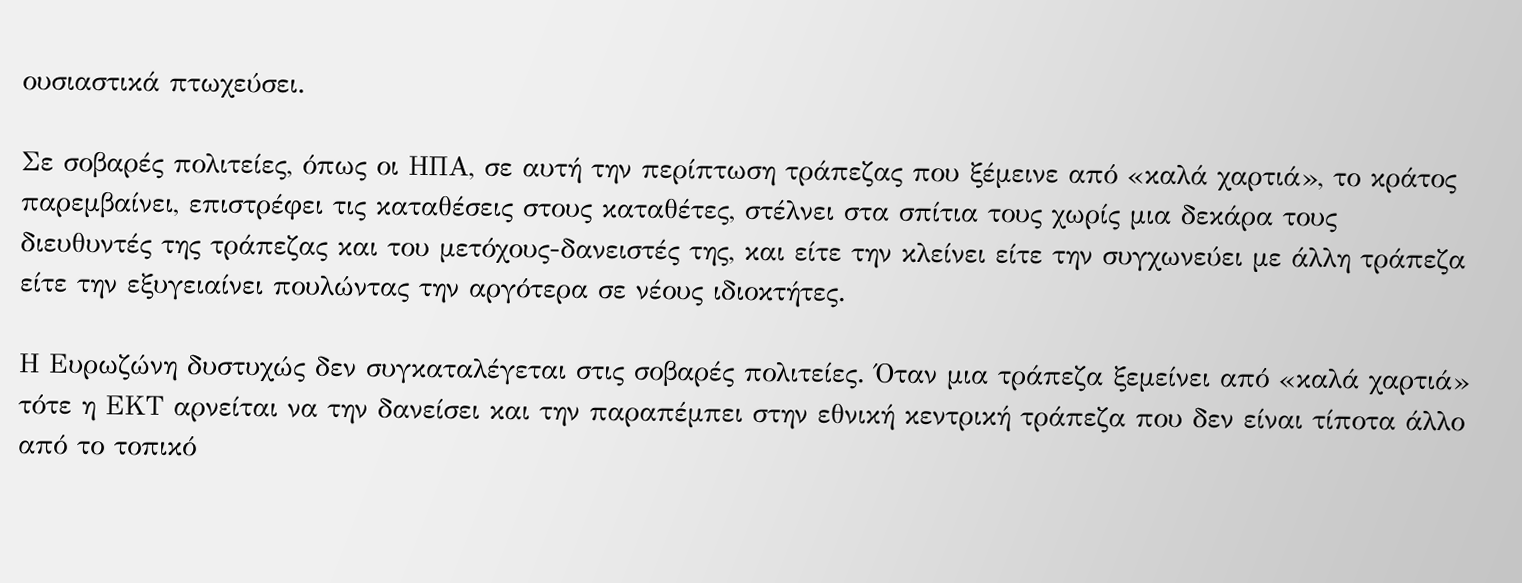ουσιαστικά πτωχεύσει.

Σε σοβαρές πολιτείες, όπως οι ΗΠΑ, σε αυτή την περίπτωση τράπεζας που ξέμεινε από «καλά χαρτιά», το κράτος παρεμβαίνει, επιστρέφει τις καταθέσεις στους καταθέτες, στέλνει στα σπίτια τους χωρίς μια δεκάρα τους διευθυντές της τράπεζας και του μετόχους-δανειστές της, και είτε την κλείνει είτε την συγχωνεύει με άλλη τράπεζα είτε την εξυγειαίνει πουλώντας την αργότερα σε νέους ιδιοκτήτες.

Η Ευρωζώνη δυστυχώς δεν συγκαταλέγεται στις σοβαρές πολιτείες. Όταν μια τράπεζα ξεμείνει από «καλά χαρτιά» τότε η ΕΚΤ αρνείται να την δανείσει και την παραπέμπει στην εθνική κεντρική τράπεζα που δεν είναι τίποτα άλλο από το τοπικό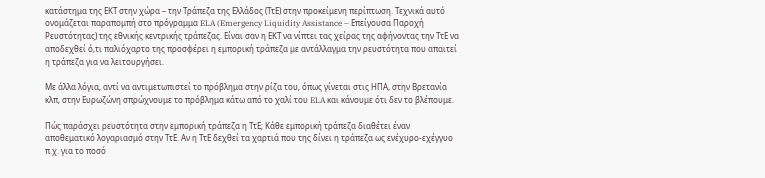κατάστημα της ΕΚΤ στην χώρα – την Τράπεζα της Ελλάδος (ΤτΕ) στην προκείμενη περίπτωση. Τεχνικά αυτό ονομάζεται παραπομπή στο πρόγραμμα ELA (Emergency Liquidity Assistance – Επείγουσα Παροχή Ρευστότητας) της εθνικής κεντρικής τράπεζας. Είναι σαν η ΕΚΤ να νίπτει τας χείρας της αφήνοντας την ΤτΕ να αποδεχθεί ό,τι παλιόχαρτο της προσφέρει η εμπορική τράπεζα με αντάλλαγμα την ρευστότητα που απαιτεί η τράπεζα για να λειτουργήσει.

Με άλλα λόγια, αντί να αντιμετωπιστεί το πρόβλημα στην ρίζα του, όπως γίνεται στις ΗΠΑ, στην Βρετανία κλπ, στην Ευρωζώνη σπρώχνουμε το πρόβλημα κάτω από το χαλί του ELA και κάνουμε ότι δεν το βλέπουμε.

Πώς παράσχει ρευστότητα στην εμπορική τράπεζα η ΤτΕ; Κάθε εμπορική τράπεζα διαθέτει έναν αποθεματικό λογαριασμό στην ΤτΕ. Αν η ΤτΕ δεχθεί τα χαρτιά που της δίνει η τράπεζα ως ενέχυρο-εχέγγυο π.χ. για το ποσό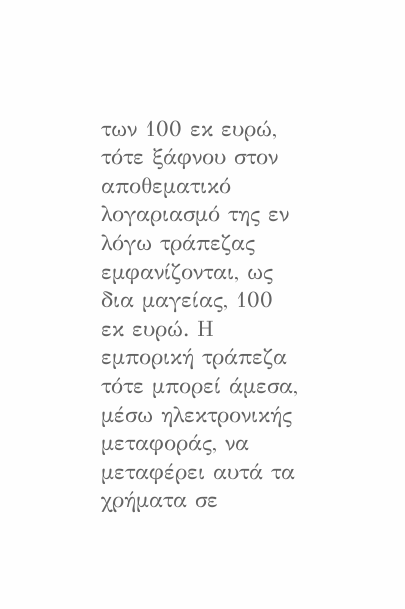των 100 εκ ευρώ, τότε ξάφνου στον αποθεματικό λογαριασμό της εν λόγω τράπεζας εμφανίζονται, ως δια μαγείας, 100 εκ ευρώ. Η εμπορική τράπεζα τότε μπορεί άμεσα, μέσω ηλεκτρονικής μεταφοράς, να μεταφέρει αυτά τα χρήματα σε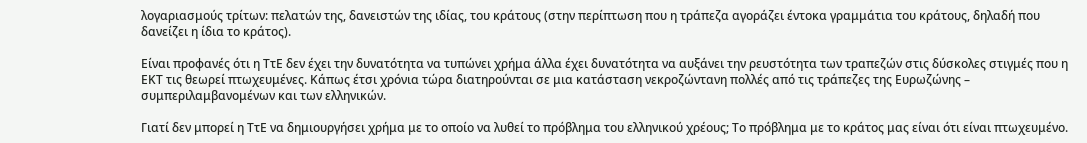λογαριασμούς τρίτων: πελατών της, δανειστών της ιδίας, του κράτους (στην περίπτωση που η τράπεζα αγοράζει έντοκα γραμμάτια του κράτους, δηλαδή που δανείζει η ίδια το κράτος).

Είναι προφανές ότι η ΤτΕ δεν έχει την δυνατότητα να τυπώνει χρήμα άλλα έχει δυνατότητα να αυξάνει την ρευστότητα των τραπεζών στις δύσκολες στιγμές που η ΕΚΤ τις θεωρεί πτωχευμένες. Κάπως έτσι χρόνια τώρα διατηρούνται σε μια κατάσταση νεκροζώντανη πολλές από τις τράπεζες της Ευρωζώνης – συμπεριλαμβανομένων και των ελληνικών.

Γιατί δεν μπορεί η ΤτΕ να δημιουργήσει χρήμα με το οποίο να λυθεί το πρόβλημα του ελληνικού χρέους; Το πρόβλημα με το κράτος μας είναι ότι είναι πτωχευμένο.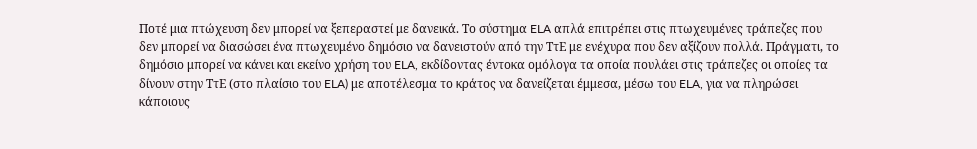Ποτέ μια πτώχευση δεν μπορεί να ξεπεραστεί με δανεικά. Το σύστημα ELA απλά επιτρέπει στις πτωχευμένες τράπεζες που δεν μπορεί να διασώσει ένα πτωχευμένο δημόσιο να δανειστούν από την ΤτΕ με ενέχυρα που δεν αξίζουν πολλά. Πράγματι, το δημόσιο μπορεί να κάνει και εκείνο χρήση του ELA, εκδίδοντας έντοκα ομόλογα τα οποία πουλάει στις τράπεζες οι οποίες τα δίνουν στην ΤτΕ (στο πλαίσιο του ELA) με αποτέλεσμα το κράτος να δανείζεται έμμεσα, μέσω του ELA, για να πληρώσει κάποιους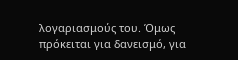λογαριασμούς του. Όμως πρόκειται για δανεισμό, για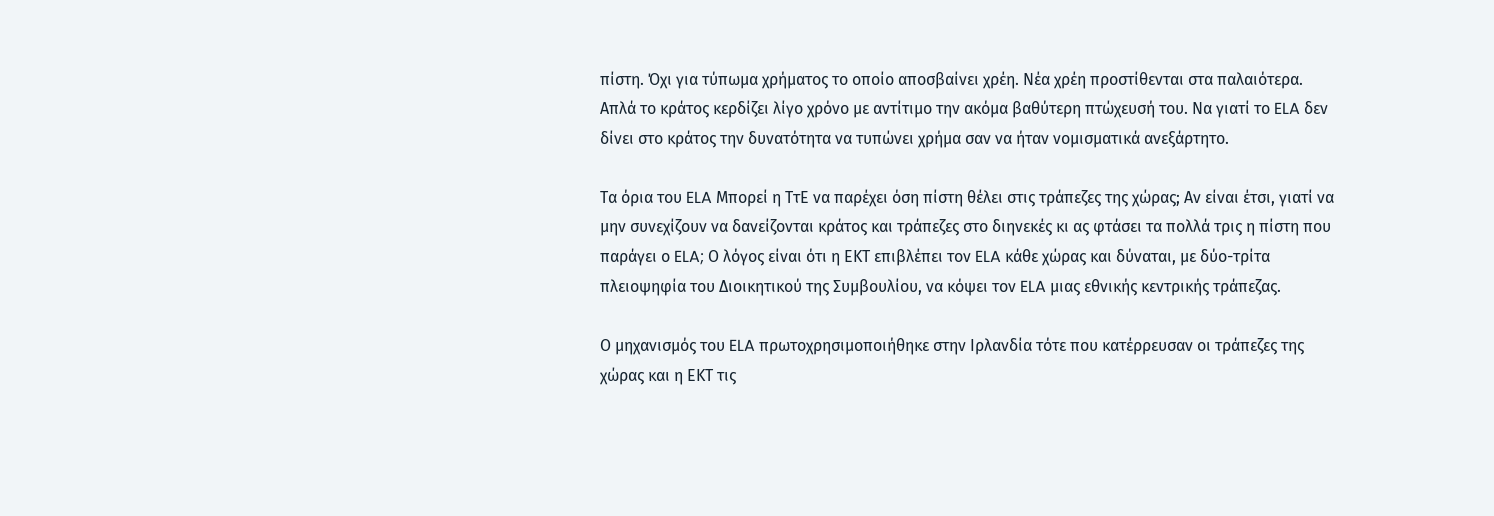πίστη. Όχι για τύπωμα χρήματος το οποίο αποσβαίνει χρέη. Νέα χρέη προστίθενται στα παλαιότερα. Απλά το κράτος κερδίζει λίγο χρόνο με αντίτιμο την ακόμα βαθύτερη πτώχευσή του. Να γιατί το ELA δεν δίνει στο κράτος την δυνατότητα να τυπώνει χρήμα σαν να ήταν νομισματικά ανεξάρτητο.

Τα όρια του ELA Μπορεί η ΤτΕ να παρέχει όση πίστη θέλει στις τράπεζες της χώρας; Αν είναι έτσι, γιατί να μην συνεχίζουν να δανείζονται κράτος και τράπεζες στο διηνεκές κι ας φτάσει τα πολλά τρις η πίστη που παράγει ο ELA; Ο λόγος είναι ότι η ΕΚΤ επιβλέπει τον ELA κάθε χώρας και δύναται, με δύο-τρίτα πλειοψηφία του Διοικητικού της Συμβουλίου, να κόψει τον ELA μιας εθνικής κεντρικής τράπεζας.

Ο μηχανισμός του ELA πρωτοχρησιμοποιήθηκε στην Ιρλανδία τότε που κατέρρευσαν οι τράπεζες της χώρας και η ΕΚΤ τις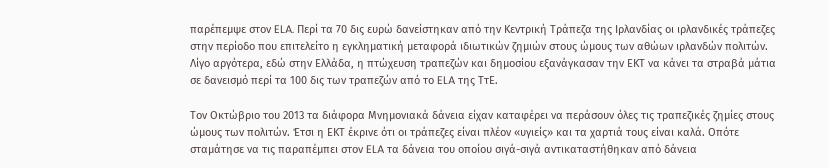παρέπεμψε στον ELA. Περί τα 70 δις ευρώ δανείστηκαν από την Κεντρική Τράπεζα της Ιρλανδίας οι ιρλανδικές τράπεζες στην περίοδο που επιτελείτο η εγκληματική μεταφορά ιδιωτικών ζημιών στους ώμους των αθώων ιρλανδών πολιτών. Λίγο αργότερα, εδώ στην Ελλάδα, η πτώχευση τραπεζών και δημοσίου εξανάγκασαν την ΕΚΤ να κάνει τα στραβά μάτια σε δανεισμό περί τα 100 δις των τραπεζών από το ELA της ΤτΕ.

Τον Οκτώβριο του 2013 τα διάφορα Μνημονιακά δάνεια είχαν καταφέρει να περάσουν όλες τις τραπεζικές ζημίες στους ώμους των πολιτών. Έτσι η ΕΚΤ έκρινε ότι οι τράπεζες είναι πλέον «υγιείς» και τα χαρτιά τους είναι καλά. Οπότε σταμάτησε να τις παραπέμπει στον ELA τα δάνεια του οποίου σιγά-σιγά αντικαταστήθηκαν από δάνεια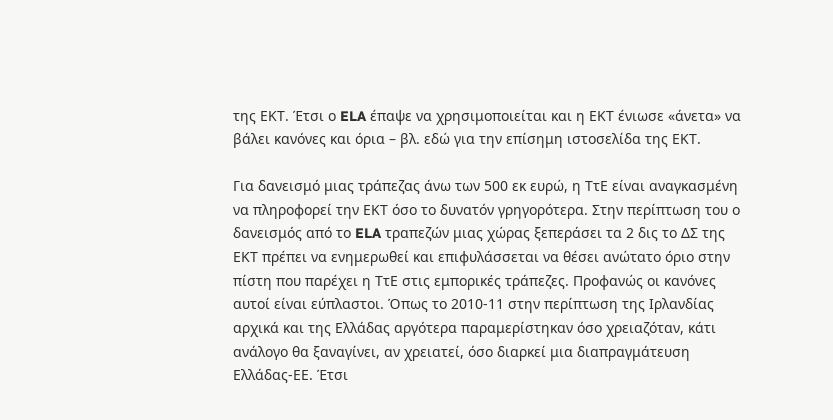της ΕΚΤ. Έτσι ο ELA έπαψε να χρησιμοποιείται και η ΕΚΤ ένιωσε «άνετα» να βάλει κανόνες και όρια – βλ. εδώ για την επίσημη ιστοσελίδα της ΕΚΤ.

Για δανεισμό μιας τράπεζας άνω των 500 εκ ευρώ, η ΤτΕ είναι αναγκασμένη να πληροφορεί την ΕΚΤ όσο το δυνατόν γρηγορότερα. Στην περίπτωση του ο δανεισμός από το ELA τραπεζών μιας χώρας ξεπεράσει τα 2 δις το ΔΣ της ΕΚΤ πρέπει να ενημερωθεί και επιφυλάσσεται να θέσει ανώτατο όριο στην πίστη που παρέχει η ΤτΕ στις εμπορικές τράπεζες. Προφανώς οι κανόνες αυτοί είναι εύπλαστοι. Όπως το 2010-11 στην περίπτωση της Ιρλανδίας αρχικά και της Ελλάδας αργότερα παραμερίστηκαν όσο χρειαζόταν, κάτι ανάλογο θα ξαναγίνει, αν χρειατεί, όσο διαρκεί μια διαπραγμάτευση Ελλάδας-ΕΕ. Έτσι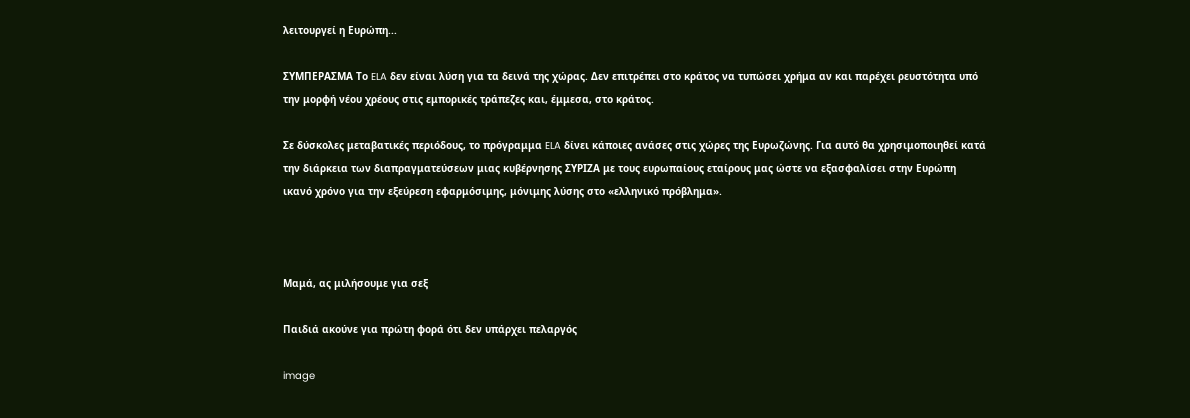λειτουργεί η Ευρώπη...

ΣΥΜΠΕΡΑΣΜΑ Το ELA δεν είναι λύση για τα δεινά της χώρας. Δεν επιτρέπει στο κράτος να τυπώσει χρήμα αν και παρέχει ρευστότητα υπό την μορφή νέου χρέους στις εμπορικές τράπεζες και, έμμεσα, στο κράτος.

Σε δύσκολες μεταβατικές περιόδους, το πρόγραμμα ELA δίνει κάποιες ανάσες στις χώρες της Ευρωζώνης. Για αυτό θα χρησιμοποιηθεί κατά την διάρκεια των διαπραγματεύσεων μιας κυβέρνησης ΣΥΡΙΖΑ με τους ευρωπαίους εταίρους μας ώστε να εξασφαλίσει στην Ευρώπη ικανό χρόνο για την εξεύρεση εφαρμόσιμης, μόνιμης λύσης στο «ελληνικό πρόβλημα».



Μαμά, ας μιλήσουμε για σεξ

Παιδιά ακούνε για πρώτη φορά ότι δεν υπάρχει πελαργός

image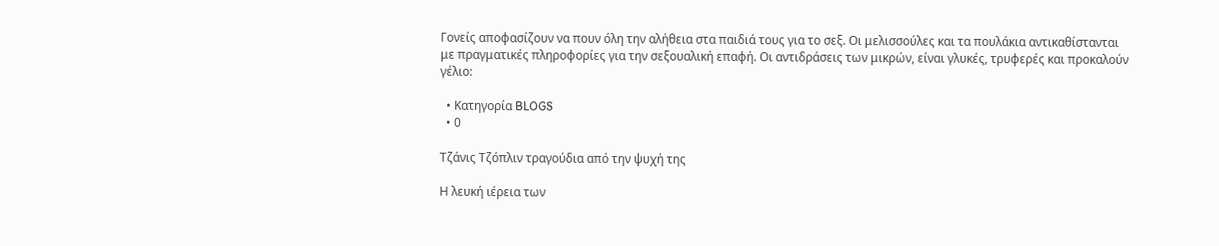Γονείς αποφασίζουν να πουν όλη την αλήθεια στα παιδιά τους για το σεξ. Οι μελισσούλες και τα πουλάκια αντικαθίστανται με πραγματικές πληροφορίες για την σεξουαλική επαφή. Οι αντιδράσεις των μικρών, είναι γλυκές, τρυφερές και προκαλούν γέλιο:

  • Κατηγορία BLOGS
  • 0

Τζάνις Τζόπλιν τραγούδια από την ψυχή της

Η λευκή ιέρεια των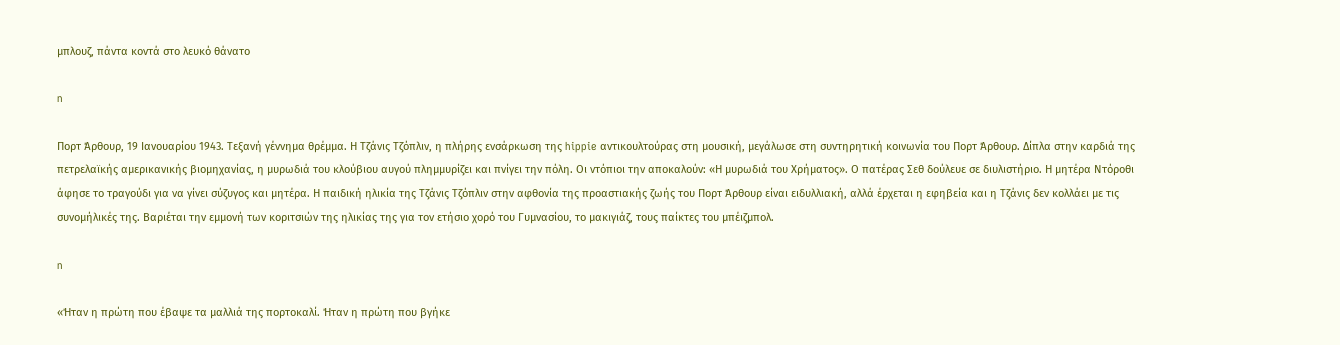μπλουζ, πάντα κοντά στο λευκό θάνατο

n

Πορτ Άρθουρ, 19 Ιανουαρίου 1943. Τεξανή γέννημα θρέμμα. Η Τζάνις Τζόπλιν, η πλήρης ενσάρκωση της hippie αντικουλτούρας στη μουσική, μεγάλωσε στη συντηρητική κοινωνία του Πορτ Άρθουρ. Δίπλα στην καρδιά της πετρελαϊκής αμερικανικής βιομηχανίας, η μυρωδιά του κλούβιου αυγού πλημμυρίζει και πνίγει την πόλη. Οι ντόπιοι την αποκαλούν: «Η μυρωδιά του Χρήματος». Ο πατέρας Σεθ δούλευε σε διυλιστήριο. Η μητέρα Ντόροθι άφησε το τραγούδι για να γίνει σύζυγος και μητέρα. Η παιδική ηλικία της Τζάνις Τζόπλιν στην αφθονία της προαστιακής ζωής του Πορτ Άρθουρ είναι ειδυλλιακή, αλλά έρχεται η εφηβεία και η Τζάνις δεν κολλάει με τις συνομήλικές της. Βαριέται την εμμονή των κοριτσιών της ηλικίας της για τον ετήσιο χορό του Γυμνασίου, το μακιγιάζ, τους παίκτες του μπέιζμπολ.

n

«Ήταν η πρώτη που έβαψε τα μαλλιά της πορτοκαλί. Ήταν η πρώτη που βγήκε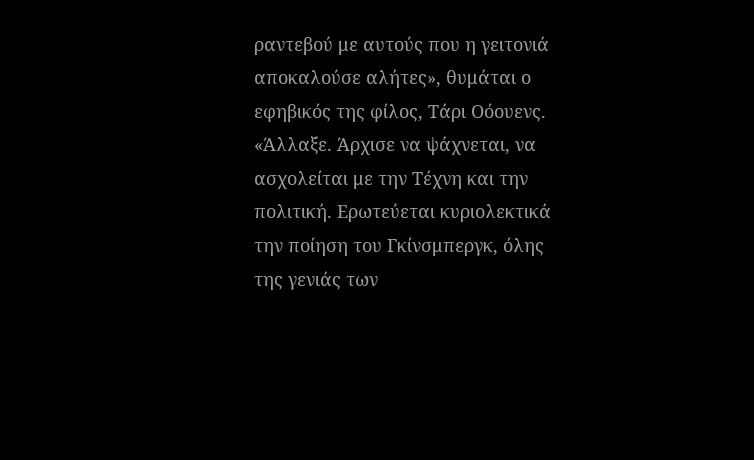ραντεβού με αυτούς που η γειτονιά αποκαλούσε αλήτες», θυμάται ο εφηβικός της φίλος, Τάρι Οόουενς. «Άλλαξε. Άρχισε να ψάχνεται, να ασχολείται με την Τέχνη και την πολιτική. Ερωτεύεται κυριολεκτικά την ποίηση του Γκίνσμπεργκ, όλης της γενιάς των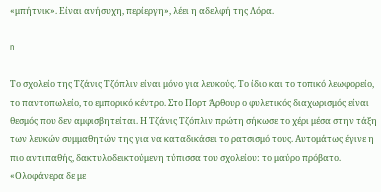«μπήτνικ». Είναι ανήσυχη, περίεργη», λέει η αδελφή της Λόρα.

n

Το σχολείο της Τζάνις Τζόπλιν είναι μόνο για λευκούς. Το ίδιο και το τοπικό λεωφορείο, το παντοπωλείο, το εμπορικό κέντρο. Στο Πορτ Άρθουρ ο φυλετικός διαχωρισμός είναι θεσμός που δεν αμφισβητείται. Η Τζάνις Τζόπλιν πρώτη σήκωσε το χέρι μέσα στην τάξη των λευκών συμμαθητών της για να καταδικάσει το ρατσισμό τους. Αυτομάτως έγινε η πιο αντιπαθής, δακτυλοδεικτούμενη τύπισσα του σχολείου: το μαύρο πρόβατο. «Ολοφάνερα δε με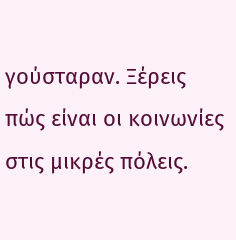γούσταραν. Ξέρεις πώς είναι οι κοινωνίες στις μικρές πόλεις.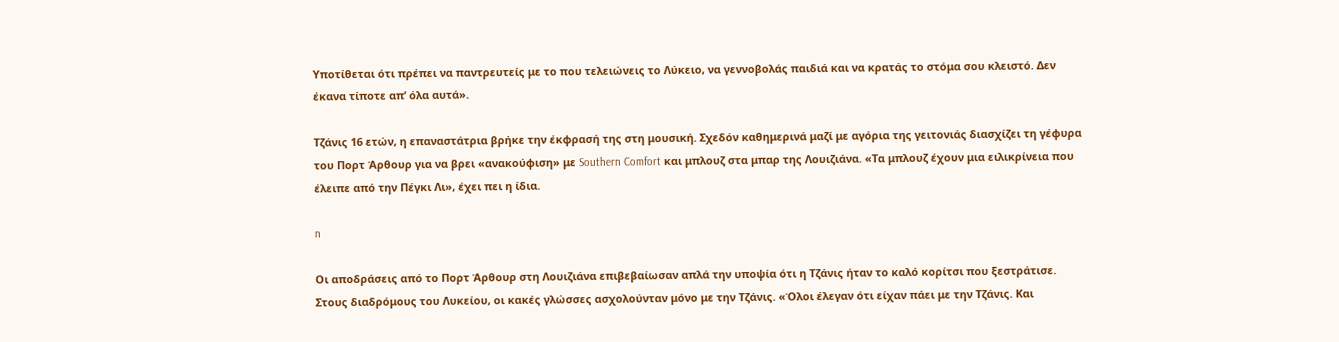Υποτίθεται ότι πρέπει να παντρευτείς με το που τελειώνεις το Λύκειο, να γεννοβολάς παιδιά και να κρατάς το στόμα σου κλειστό. Δεν έκανα τίποτε απ’ όλα αυτά».

Τζάνις 16 ετών, η επαναστάτρια βρήκε την έκφρασή της στη μουσική. Σχεδόν καθημερινά μαζί με αγόρια της γειτονιάς διασχίζει τη γέφυρα του Πορτ Άρθουρ για να βρει «ανακούφιση» με Southern Comfort και μπλουζ στα μπαρ της Λουιζιάνα. «Τα μπλουζ έχουν μια ειλικρίνεια που έλειπε από την Πέγκι Λι», έχει πει η ίδια.

n

Οι αποδράσεις από το Πορτ Άρθουρ στη Λουιζιάνα επιβεβαίωσαν απλά την υποψία ότι η Τζάνις ήταν το καλό κορίτσι που ξεστράτισε. Στους διαδρόμους του Λυκείου, οι κακές γλώσσες ασχολούνταν μόνο με την Τζάνις. «Όλοι έλεγαν ότι είχαν πάει με την Τζάνις. Και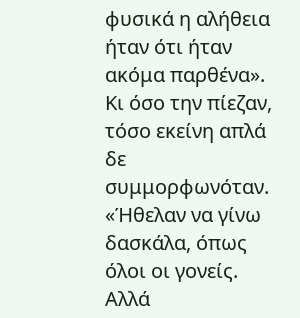φυσικά η αλήθεια ήταν ότι ήταν ακόμα παρθένα». Κι όσο την πίεζαν, τόσο εκείνη απλά δε συμμορφωνόταν. «Ήθελαν να γίνω δασκάλα, όπως όλοι οι γονείς. Αλλά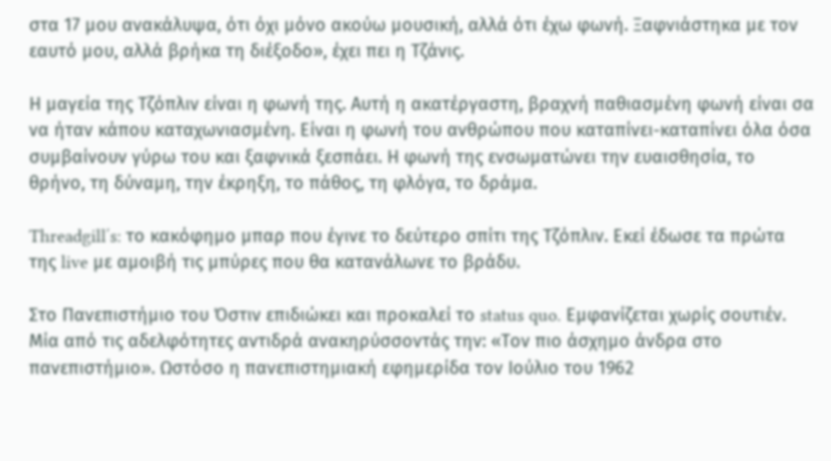στα 17 μου ανακάλυψα, ότι όχι μόνο ακούω μουσική, αλλά ότι έχω φωνή. Ξαφνιάστηκα με τον εαυτό μου, αλλά βρήκα τη διέξοδο», έχει πει η Τζάνις.

Η μαγεία της Τζόπλιν είναι η φωνή της. Αυτή η ακατέργαστη, βραχνή παθιασμένη φωνή είναι σα να ήταν κάπου καταχωνιασμένη. Είναι η φωνή του ανθρώπου που καταπίνει-καταπίνει όλα όσα συμβαίνουν γύρω του και ξαφνικά ξεσπάει. Η φωνή της ενσωματώνει την ευαισθησία, το θρήνο, τη δύναμη, την έκρηξη, το πάθος, τη φλόγα, το δράμα.

Threadgill΄s: το κακόφημο μπαρ που έγινε το δεύτερο σπίτι της Τζόπλιν. Εκεί έδωσε τα πρώτα της live με αμοιβή τις μπύρες που θα κατανάλωνε το βράδυ.

Στο Πανεπιστήμιο του Όστιν επιδιώκει και προκαλεί το status quo. Εμφανίζεται χωρίς σουτιέν. Μία από τις αδελφότητες αντιδρά ανακηρύσσοντάς την: «Τον πιο άσχημο άνδρα στο πανεπιστήμιο». Ωστόσο η πανεπιστημιακή εφημερίδα τον Ιούλιο του 1962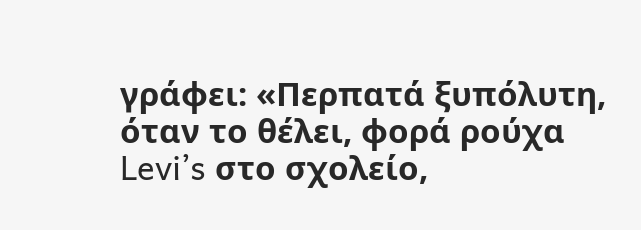γράφει: «Περπατά ξυπόλυτη, όταν το θέλει, φορά ρούχα Levi’s στο σχολείο,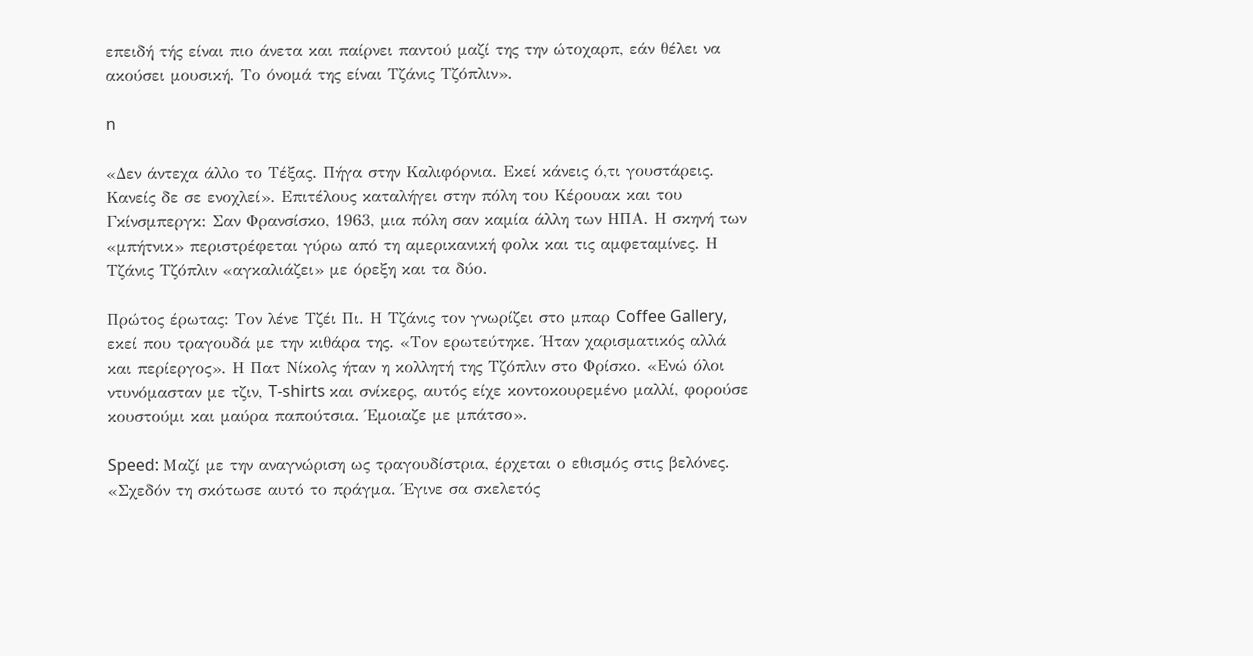επειδή τής είναι πιο άνετα και παίρνει παντού μαζί της την ώτοχαρπ, εάν θέλει να ακούσει μουσική. Το όνομά της είναι Τζάνις Τζόπλιν».

n

«Δεν άντεχα άλλο το Τέξας. Πήγα στην Καλιφόρνια. Εκεί κάνεις ό,τι γουστάρεις. Κανείς δε σε ενοχλεί». Επιτέλους καταλήγει στην πόλη του Κέρουακ και του Γκίνσμπεργκ: Σαν Φρανσίσκο, 1963, μια πόλη σαν καμία άλλη των ΗΠΑ. Η σκηνή των «μπήτνικ» περιστρέφεται γύρω από τη αμερικανική φολκ και τις αμφεταμίνες. Η Τζάνις Τζόπλιν «αγκαλιάζει» με όρεξη και τα δύο.

Πρώτος έρωτας: Τον λένε Τζέι Πι. Η Τζάνις τον γνωρίζει στο μπαρ Coffee Gallery, εκεί που τραγουδά με την κιθάρα της. «Τον ερωτεύτηκε. Ήταν χαρισματικός αλλά και περίεργος». Η Πατ Νίκολς ήταν η κολλητή της Τζόπλιν στο Φρίσκο. «Ενώ όλοι ντυνόμασταν με τζιν, T-shirts και σνίκερς, αυτός είχε κοντοκουρεμένο μαλλί, φορούσε κουστούμι και μαύρα παπούτσια. Έμοιαζε με μπάτσο».

Speed: Μαζί με την αναγνώριση ως τραγουδίστρια, έρχεται ο εθισμός στις βελόνες. «Σχεδόν τη σκότωσε αυτό το πράγμα. Έγινε σα σκελετός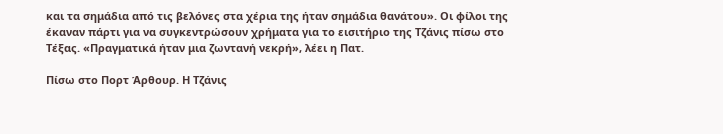και τα σημάδια από τις βελόνες στα χέρια της ήταν σημάδια θανάτου». Οι φίλοι της έκαναν πάρτι για να συγκεντρώσουν χρήματα για το εισιτήριο της Τζάνις πίσω στο Τέξας. «Πραγματικά ήταν μια ζωντανή νεκρή», λέει η Πατ.

Πίσω στο Πορτ Άρθουρ. Η Τζάνις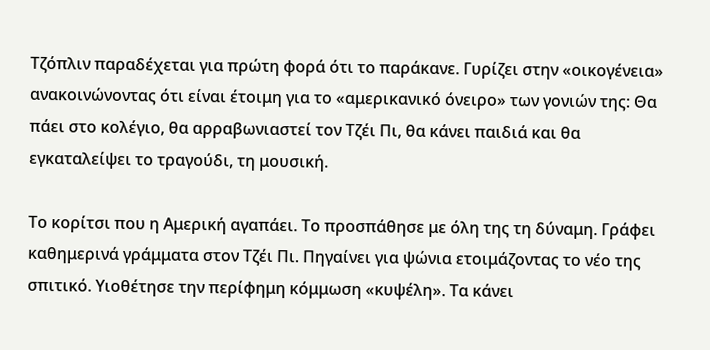Τζόπλιν παραδέχεται για πρώτη φορά ότι το παράκανε. Γυρίζει στην «οικογένεια» ανακοινώνοντας ότι είναι έτοιμη για το «αμερικανικό όνειρο» των γονιών της: Θα πάει στο κολέγιο, θα αρραβωνιαστεί τον Τζέι Πι, θα κάνει παιδιά και θα εγκαταλείψει το τραγούδι, τη μουσική.

Το κορίτσι που η Αμερική αγαπάει. Το προσπάθησε με όλη της τη δύναμη. Γράφει καθημερινά γράμματα στον Τζέι Πι. Πηγαίνει για ψώνια ετοιμάζοντας το νέο της σπιτικό. Υιοθέτησε την περίφημη κόμμωση «κυψέλη». Τα κάνει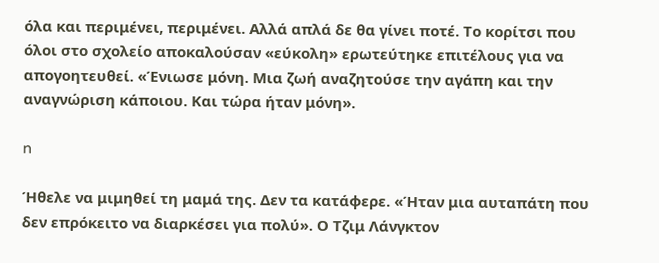όλα και περιμένει, περιμένει. Αλλά απλά δε θα γίνει ποτέ. Το κορίτσι που όλοι στο σχολείο αποκαλούσαν «εύκολη» ερωτεύτηκε επιτέλους για να απογοητευθεί. «Ένιωσε μόνη. Μια ζωή αναζητούσε την αγάπη και την αναγνώριση κάποιου. Και τώρα ήταν μόνη».

n

Ήθελε να μιμηθεί τη μαμά της. Δεν τα κατάφερε. «Ήταν μια αυταπάτη που δεν επρόκειτο να διαρκέσει για πολύ». Ο Τζιμ Λάνγκτον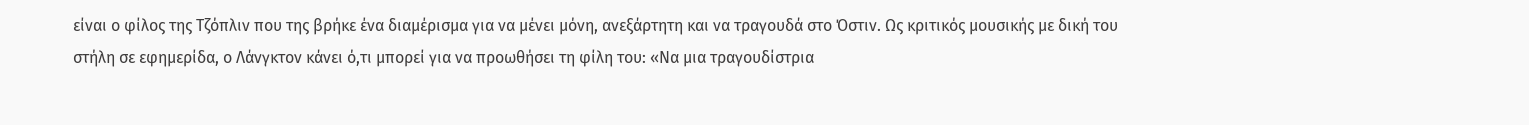είναι ο φίλος της Τζόπλιν που της βρήκε ένα διαμέρισμα για να μένει μόνη, ανεξάρτητη και να τραγουδά στο Όστιν. Ως κριτικός μουσικής με δική του στήλη σε εφημερίδα, ο Λάνγκτον κάνει ό,τι μπορεί για να προωθήσει τη φίλη του: «Να μια τραγουδίστρια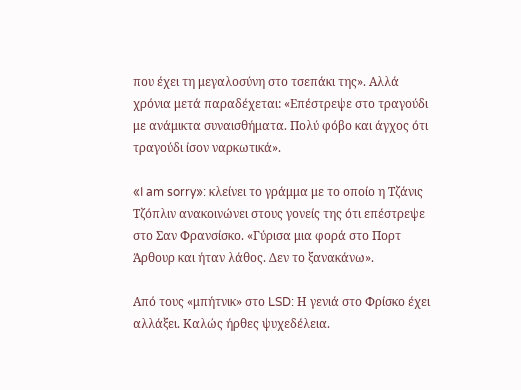που έχει τη μεγαλοσύνη στο τσεπάκι της». Αλλά χρόνια μετά παραδέχεται: «Επέστρεψε στο τραγούδι με ανάμικτα συναισθήματα. Πολύ φόβο και άγχος ότι τραγούδι ίσον ναρκωτικά».

«I am sorry»: κλείνει το γράμμα με το οποίο η Τζάνις Τζόπλιν ανακοινώνει στους γονείς της ότι επέστρεψε στο Σαν Φρανσίσκο. «Γύρισα μια φορά στο Πορτ Άρθουρ και ήταν λάθος. Δεν το ξανακάνω».

Από τους «μπήτνικ» στο LSD: Η γενιά στο Φρίσκο έχει αλλάξει. Καλώς ήρθες ψυχεδέλεια.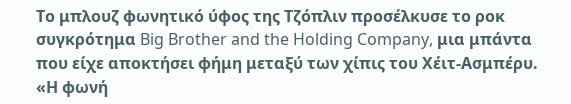Το μπλουζ φωνητικό ύφος της Τζόπλιν προσέλκυσε το ροκ συγκρότημα Big Brother and the Holding Company, μια μπάντα που είχε αποκτήσει φήμη μεταξύ των χίπις του Χέιτ-Ασμπέρυ. «Η φωνή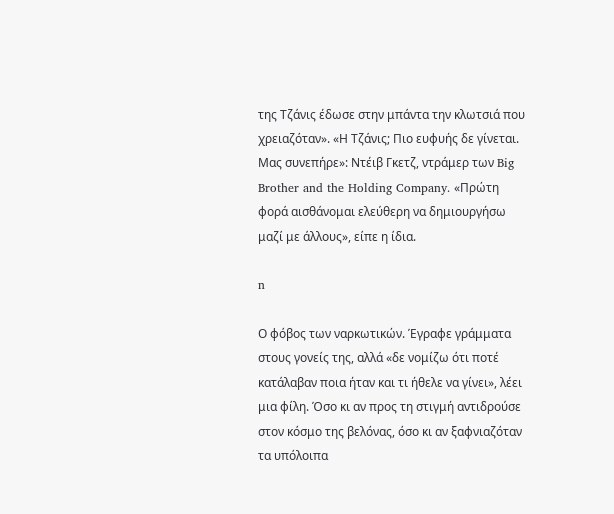της Τζάνις έδωσε στην μπάντα την κλωτσιά που χρειαζόταν». «Η Τζάνις; Πιο ευφυής δε γίνεται. Μας συνεπήρε»: Ντέιβ Γκετζ, ντράμερ των Big Brother and the Holding Company. «Πρώτη φορά αισθάνομαι ελεύθερη να δημιουργήσω μαζί με άλλους», είπε η ίδια.

n

Ο φόβος των ναρκωτικών. Έγραφε γράμματα στους γονείς της, αλλά «δε νομίζω ότι ποτέ κατάλαβαν ποια ήταν και τι ήθελε να γίνει», λέει μια φίλη. Όσο κι αν προς τη στιγμή αντιδρούσε στον κόσμο της βελόνας, όσο κι αν ξαφνιαζόταν τα υπόλοιπα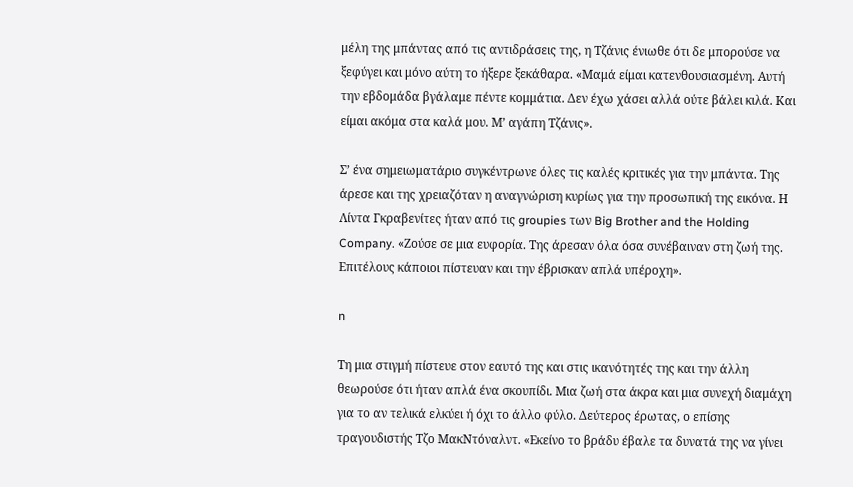μέλη της μπάντας από τις αντιδράσεις της, η Τζάνις ένιωθε ότι δε μπορούσε να ξεφύγει και μόνο αύτη το ήξερε ξεκάθαρα. «Μαμά είμαι κατενθουσιασμένη. Αυτή την εβδομάδα βγάλαμε πέντε κομμάτια. Δεν έχω χάσει αλλά ούτε βάλει κιλά. Και είμαι ακόμα στα καλά μου. Μ’ αγάπη Τζάνις».

Σ’ ένα σημειωματάριο συγκέντρωνε όλες τις καλές κριτικές για την μπάντα. Της άρεσε και της χρειαζόταν η αναγνώριση κυρίως για την προσωπική της εικόνα. Η Λίντα Γκραβενίτες ήταν από τις groupies των Big Brother and the Holding Company. «Ζούσε σε μια ευφορία. Της άρεσαν όλα όσα συνέβαιναν στη ζωή της. Επιτέλους κάποιοι πίστευαν και την έβρισκαν απλά υπέροχη».

n

Τη μια στιγμή πίστευε στον εαυτό της και στις ικανότητές της και την άλλη θεωρούσε ότι ήταν απλά ένα σκουπίδι. Μια ζωή στα άκρα και μια συνεχή διαμάχη για το αν τελικά ελκύει ή όχι το άλλο φύλο. Δεύτερος έρωτας, ο επίσης τραγουδιστής Τζο ΜακΝτόναλντ. «Εκείνο το βράδυ έβαλε τα δυνατά της να γίνει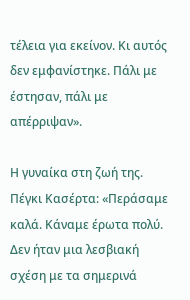τέλεια για εκείνον. Κι αυτός δεν εμφανίστηκε. Πάλι με έστησαν, πάλι με απέρριψαν».

Η γυναίκα στη ζωή της. Πέγκι Κασέρτα: «Περάσαμε καλά. Κάναμε έρωτα πολύ. Δεν ήταν μια λεσβιακή σχέση με τα σημερινά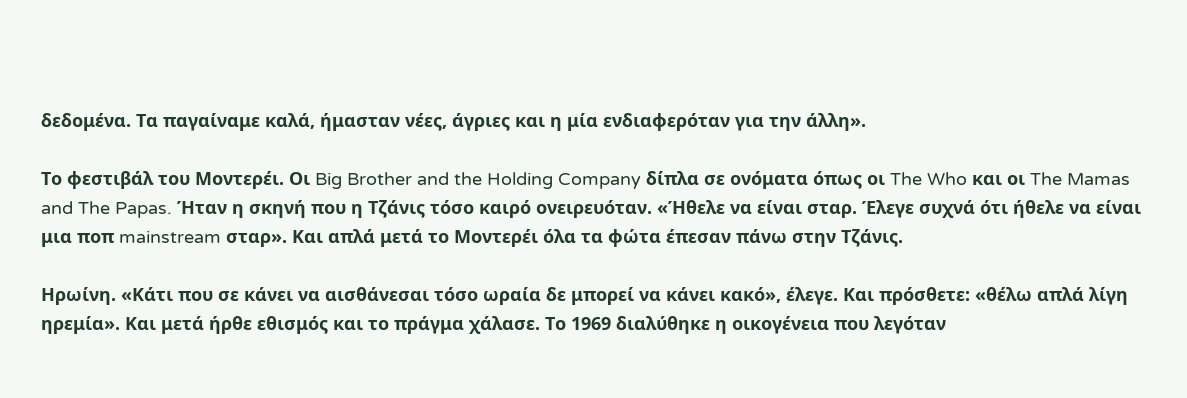δεδομένα. Τα παγαίναμε καλά, ήμασταν νέες, άγριες και η μία ενδιαφερόταν για την άλλη».

Το φεστιβάλ του Μοντερέι. Οι Big Brother and the Holding Company δίπλα σε ονόματα όπως οι The Who και οι The Mamas and The Papas. Ήταν η σκηνή που η Τζάνις τόσο καιρό ονειρευόταν. «Ήθελε να είναι σταρ. Έλεγε συχνά ότι ήθελε να είναι μια ποπ mainstream σταρ». Και απλά μετά το Μοντερέι όλα τα φώτα έπεσαν πάνω στην Τζάνις.

Ηρωίνη. «Κάτι που σε κάνει να αισθάνεσαι τόσο ωραία δε μπορεί να κάνει κακό», έλεγε. Και πρόσθετε: «θέλω απλά λίγη ηρεμία». Και μετά ήρθε εθισμός και το πράγμα χάλασε. Το 1969 διαλύθηκε η οικογένεια που λεγόταν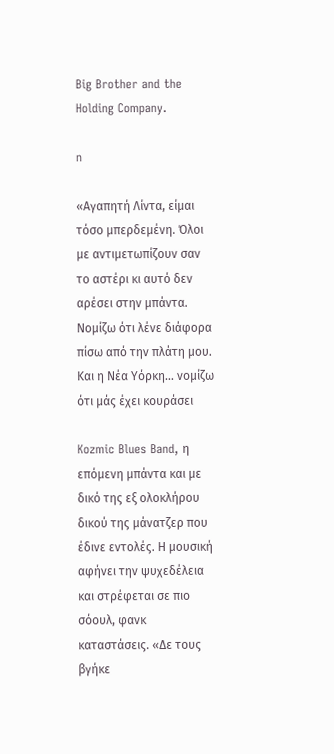Big Brother and the Holding Company.

n

«Αγαπητή Λίντα, είμαι τόσο μπερδεμένη. Όλοι με αντιμετωπίζουν σαν το αστέρι κι αυτό δεν αρέσει στην μπάντα. Νομίζω ότι λένε διάφορα πίσω από την πλάτη μου. Και η Νέα Υόρκη… νομίζω ότι μάς έχει κουράσει

Kozmic Blues Band, η επόμενη μπάντα και με δικό της εξ ολοκλήρου δικού της μάνατζερ που έδινε εντολές. Η μουσική αφήνει την ψυχεδέλεια και στρέφεται σε πιο σόουλ, φανκ καταστάσεις. «Δε τους βγήκε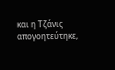και η Τζάνις απογοητεύτηκε,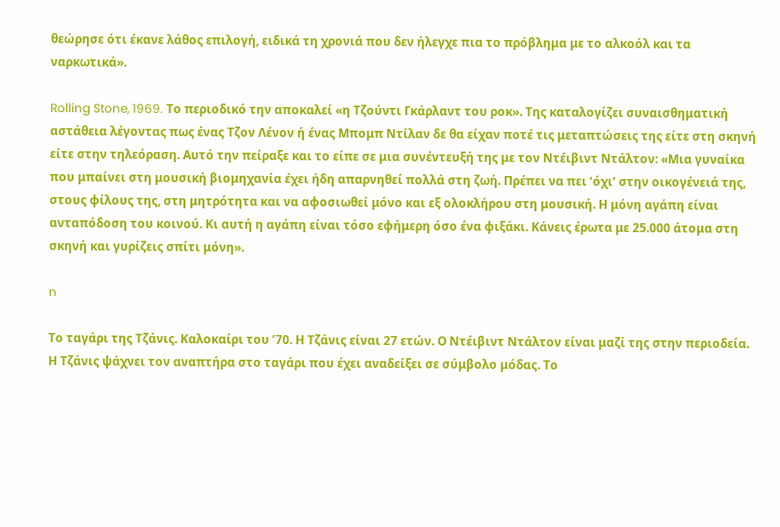θεώρησε ότι έκανε λάθος επιλογή, ειδικά τη χρονιά που δεν ήλεγχε πια το πρόβλημα με το αλκοόλ και τα ναρκωτικά».

Rolling Stone, 1969. Το περιοδικό την αποκαλεί «η Τζούντι Γκάρλαντ του ροκ». Της καταλογίζει συναισθηματική αστάθεια λέγοντας πως ένας Τζον Λένον ή ένας Μπομπ Ντίλαν δε θα είχαν ποτέ τις μεταπτώσεις της είτε στη σκηνή είτε στην τηλεόραση. Αυτό την πείραξε και το είπε σε μια συνέντευξή της με τον Ντέιβιντ Ντάλτον: «Μια γυναίκα που μπαίνει στη μουσική βιομηχανία έχει ήδη απαρνηθεί πολλά στη ζωή. Πρέπει να πει ‘όχι’ στην οικογένειά της, στους φίλους της, στη μητρότητα και να αφοσιωθεί μόνο και εξ ολοκλήρου στη μουσική. Η μόνη αγάπη είναι ανταπόδοση του κοινού. Κι αυτή η αγάπη είναι τόσο εφήμερη όσο ένα φιξάκι. Κάνεις έρωτα με 25.000 άτομα στη σκηνή και γυρίζεις σπίτι μόνη».

n

Το ταγάρι της Τζάνις. Καλοκαίρι του ’70. Η Τζάνις είναι 27 ετών. Ο Ντέιβιντ Ντάλτον είναι μαζί της στην περιοδεία. Η Τζάνις ψάχνει τον αναπτήρα στο ταγάρι που έχει αναδείξει σε σύμβολο μόδας. Το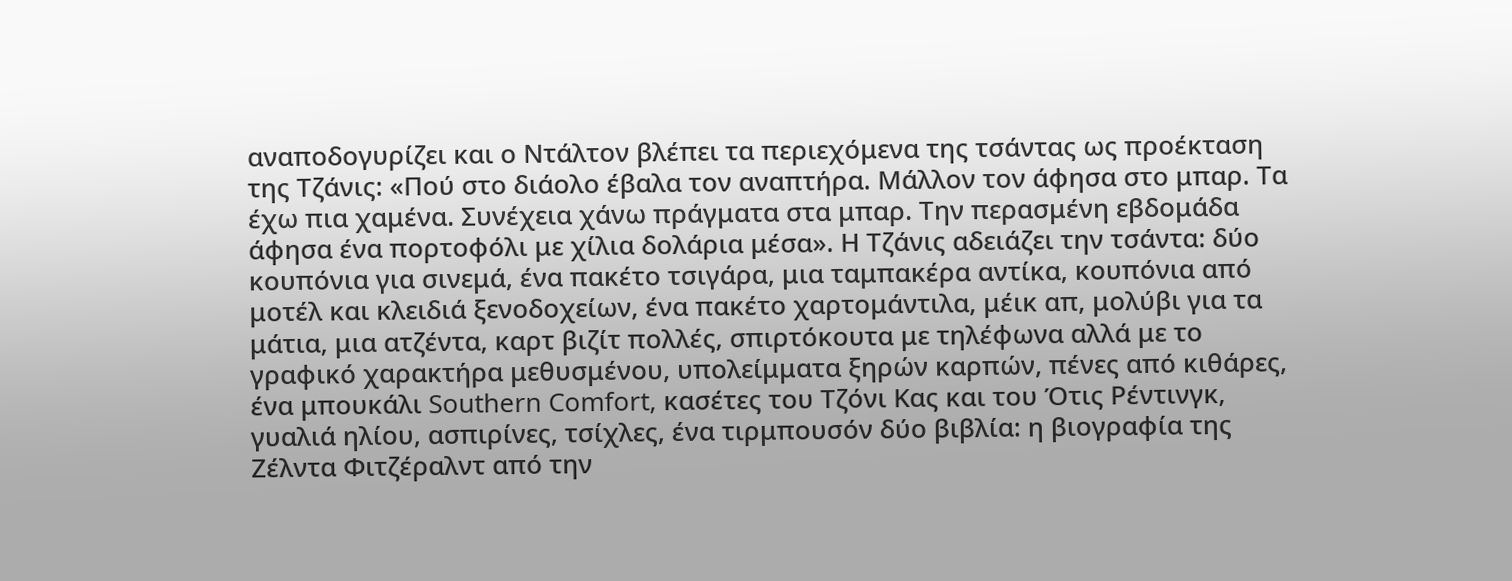αναποδογυρίζει και ο Ντάλτον βλέπει τα περιεχόμενα της τσάντας ως προέκταση της Τζάνις: «Πού στο διάολο έβαλα τον αναπτήρα. Μάλλον τον άφησα στο μπαρ. Τα έχω πια χαμένα. Συνέχεια χάνω πράγματα στα μπαρ. Την περασμένη εβδομάδα άφησα ένα πορτοφόλι με χίλια δολάρια μέσα». Η Τζάνις αδειάζει την τσάντα: δύο κουπόνια για σινεμά, ένα πακέτο τσιγάρα, μια ταμπακέρα αντίκα, κουπόνια από μοτέλ και κλειδιά ξενοδοχείων, ένα πακέτο χαρτομάντιλα, μέικ απ, μολύβι για τα μάτια, μια ατζέντα, καρτ βιζίτ πολλές, σπιρτόκουτα με τηλέφωνα αλλά με το γραφικό χαρακτήρα μεθυσμένου, υπολείμματα ξηρών καρπών, πένες από κιθάρες, ένα μπουκάλι Southern Comfort, κασέτες του Τζόνι Κας και του Ότις Ρέντινγκ, γυαλιά ηλίου, ασπιρίνες, τσίχλες, ένα τιρμπουσόν δύο βιβλία: η βιογραφία της Ζέλντα Φιτζέραλντ από την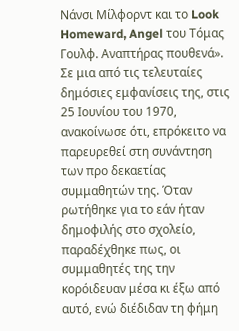Νάνσι Μίλφορντ και το Look Homeward, Angel του Τόμας Γουλφ. Αναπτήρας πουθενά». Σε μια από τις τελευταίες δημόσιες εμφανίσεις της, στις 25 Ιουνίου του 1970, ανακοίνωσε ότι, επρόκειτο να παρευρεθεί στη συνάντηση των προ δεκαετίας συμμαθητών της. Όταν ρωτήθηκε για το εάν ήταν δημοφιλής στο σχολείο, παραδέχθηκε πως, οι συμμαθητές της την κορόιδευαν μέσα κι έξω από αυτό, ενώ διέδιδαν τη φήμη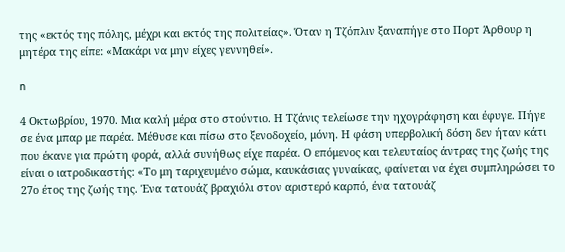της «εκτός της πόλης, μέχρι και εκτός της πολιτείας». Όταν η Τζόπλιν ξαναπήγε στο Πορτ Άρθουρ η μητέρα της είπε: «Μακάρι να μην είχες γεννηθεί».

n

4 Οκτωβρίου, 1970. Μια καλή μέρα στο στούντιο. Η Τζάνις τελείωσε την ηχογράφηση και έφυγε. Πήγε σε ένα μπαρ με παρέα. Μέθυσε και πίσω στο ξενοδοχείο, μόνη. Η φάση υπερβολική δόση δεν ήταν κάτι που έκανε για πρώτη φορά, αλλά συνήθως είχε παρέα. Ο επόμενος και τελευταίος άντρας της ζωής της είναι ο ιατροδικαστής: «Το μη ταριχευμένο σώμα, καυκάσιας γυναίκας, φαίνεται να έχει συμπληρώσει το 27ο έτος της ζωής της. Ένα τατουάζ βραχιόλι στον αριστερό καρπό, ένα τατουάζ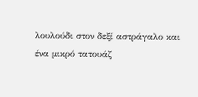λουλούδι στον δεξί αστράγαλο και ένα μικρό τατουάζ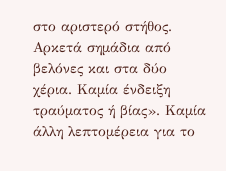στο αριστερό στήθος. Αρκετά σημάδια από βελόνες και στα δύο χέρια. Καμία ένδειξη τραύματος ή βίας». Καμία άλλη λεπτομέρεια για το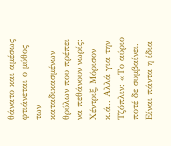θάνατο και αμέσως φτιάνεται ο μύθος των καταδικασμένων θρύλων που πρέπει να πεθάνουν νωρίς: Χέντριξ, Μόρισον κ.ά.. Αλλά για την Τζόπλιν: «Το αύριο ποτέ δε συμβαίνει. Είναι πάντα η ίδια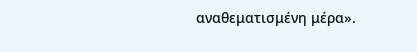αναθεματισμένη μέρα».